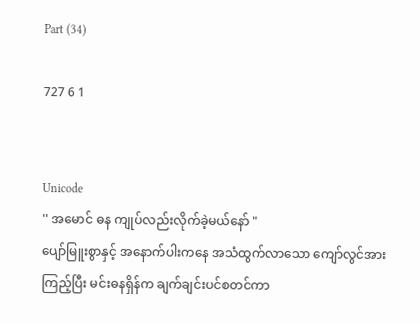Part (34)

727 6 1


Unicode
'' အမောင် ဓန ကျုပ်လည်းလိုက်ခဲ့မယ်နော် "
ပျော်မြူးစွာနှင့် အနောက်ပါးကနေ အသံထွက်လာသော ကျော်လွင်အားကြည့်ပြီး မင်းဓနရှိန်က ချက်ချင်းပင်စတင်ကာ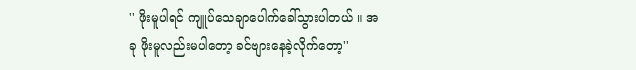'' ဖိုးမူပါရင် ကျူပ်သေချာပေါက်ခေါ်သွားပါတယ် ။ အခု ဖိုးမူလည်းမပါတော့ ခင်ဗျားနေခဲ့လိုက်တော့''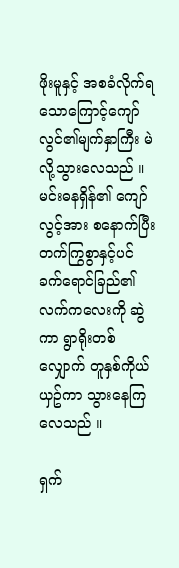ဖိုးမူနှင့် အစခံလိုက်ရသောကြောင့်ကျော်လွင်၏မျက်နှာကြီး မဲလို့သွားလေသည် ။
မင်းဓနရှိန်၏ ကျော်လွင့်အား စနောက်ပြီး တက်ကြွစွာနှင့်ပင် ခက်ရောင်ခြည်၏ လက်ကလေးကို ဆွဲကာ ရွာရိုးတစ်လျှောက် တူနှစ်ကိုယ်ယှဥ်ကာ သွားနေကြလေသည် ။

ရှက်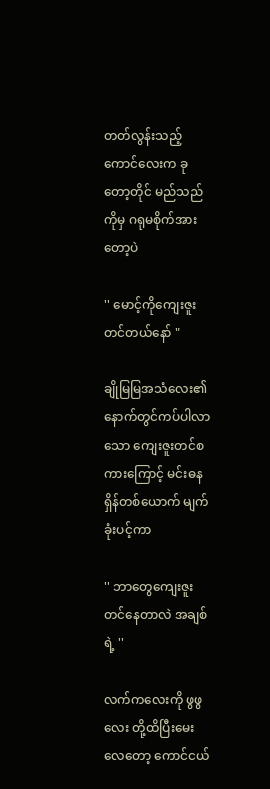တတ်လွန်းသည့်ကောင်လေးက ခုတော့တိုင် မည်သည်ကိုမှ ဂရုမစိုက်အားတော့ပဲ

'' မောင့်ကိုကျေးဇူးတင်တယ်နော် "

ချိုမြမြအသံလေး၏နောက်တွင်ကပ်ပါလာသော ကျေးဇူးတင်စကားကြောင့် မင်းဓနရှိန်တစ်ယောက် မျက်ခုံးပင့်ကာ

'' ဘာတွေကျေးဇူးတင်နေတာလဲ အချစ်ရဲ့ ''

လက်ကလေးကို ဖွဖွလေး တို့ထိပြီးမေးလေတော့ ကောင်ငယ်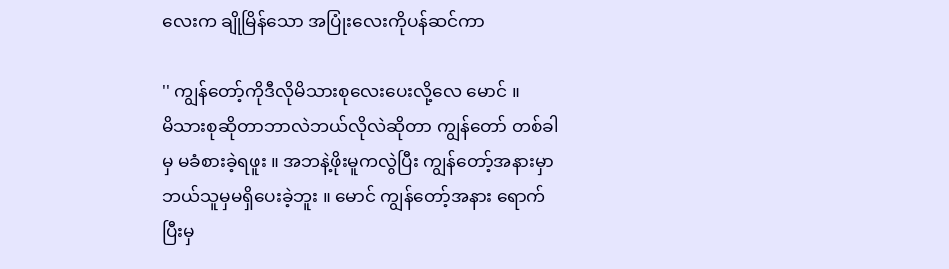လေးက ချိုမြိန်သော အပြုံးလေးကိုပန်ဆင်ကာ

'' ကျွန်တော့်ကိုဒီလိုမိသားစုလေးပေးလို့လေ မောင် ။
မိသားစုဆိုတာဘာလဲဘယ်လိုလဲဆိုတာ ကျွန်တော် တစ်ခါမှ မခံစားခဲ့ရဖူး ။ အဘနဲ့ဖိုးမူကလွဲပြီး ကျွန်တော့်အနားမှာ ဘယ်သူမှမရှိပေးခဲ့ဘူး ။ မောင် ကျွန်တော့်အနား ရောက်ပြီးမှ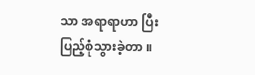သာ အရာရာဟာ ပြီးပြည့်စုံသွားခဲ့တာ ။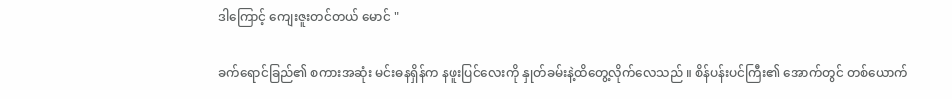ဒါကြောင့် ကျေးဇူးတင်တယ် မောင် "

ခက်ရောင်ခြည်၏ စကားအဆုံး မင်းဓနရှိန်က နဖူးပြင်လေးကို နှုတ်ခမ်းနဲ့ထိတွေ့လိုက်လေသည် ။ စိန်ပန်းပင်ကြီး၏ အောက်တွင် တစ်ယောက်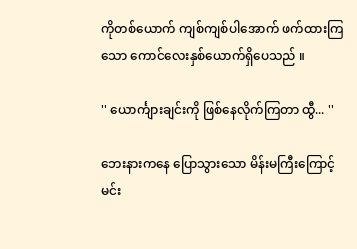ကိုတစ်ယောက် ကျစ်ကျစ်ပါအောက် ဖက်ထားကြသော ကောင်လေးနှစ်ယောက်ရှိပေသည် ။

'' ယောင်္ကျားချင်းကို ဖြစ်နေလိုက်ကြတာ ထွီ... ''

ဘေးနားကနေ ပြောသွားသော မိန်းမကြီးကြောင့် မင်း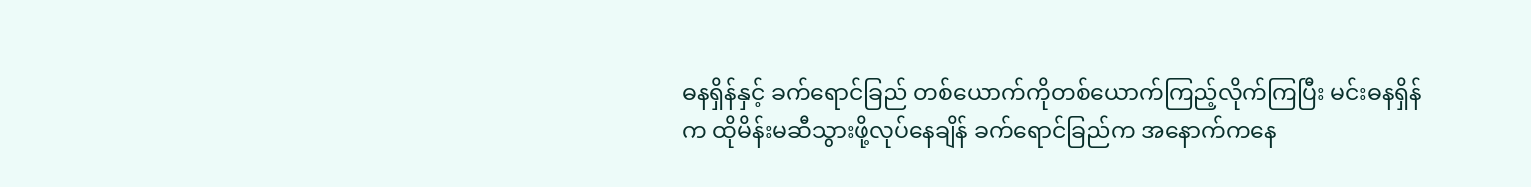ဓနရှိန်နှင့် ခက်ရောင်ခြည် တစ်ယောက်ကိုတစ်ယောက်ကြည့်လိုက်ကြပြီး မင်းဓနရှိန်က ထိုမိန်းမဆီသွားဖို့လုပ်နေချိန် ခက်ရောင်ခြည်က အနောက်ကနေ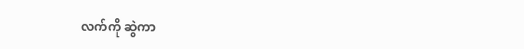လက်ကို ဆွဲကာ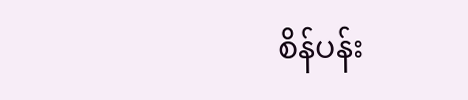စိန်ပန်း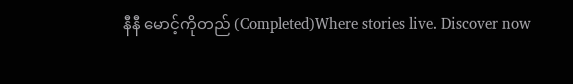နီနီ မောင့်ကိုတည် (Completed)Where stories live. Discover now